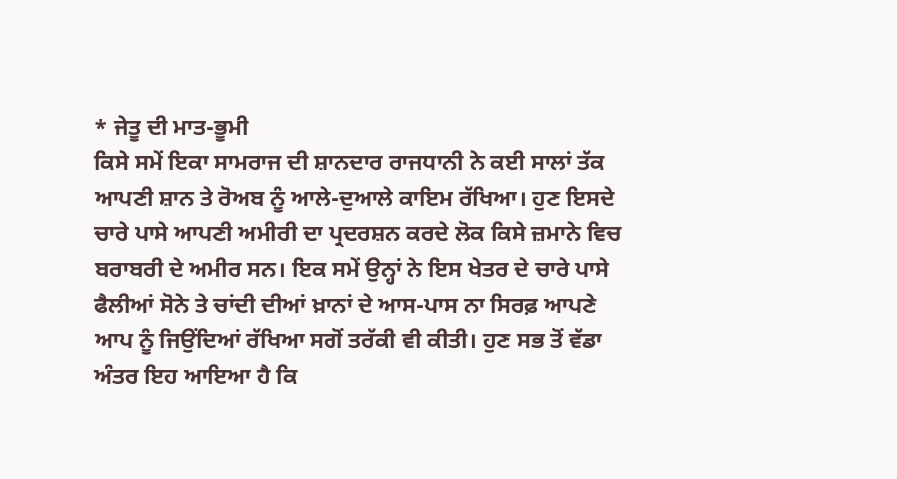* ਜੇਤੂ ਦੀ ਮਾਤ-ਭੂਮੀ
ਕਿਸੇ ਸਮੇਂ ਇਕਾ ਸਾਮਰਾਜ ਦੀ ਸ਼ਾਨਦਾਰ ਰਾਜਧਾਨੀ ਨੇ ਕਈ ਸਾਲਾਂ ਤੱਕ ਆਪਣੀ ਸ਼ਾਨ ਤੇ ਰੋਅਬ ਨੂੰ ਆਲੇ-ਦੁਆਲੇ ਕਾਇਮ ਰੱਖਿਆ। ਹੁਣ ਇਸਦੇ ਚਾਰੇ ਪਾਸੇ ਆਪਣੀ ਅਮੀਰੀ ਦਾ ਪ੍ਰਦਰਸ਼ਨ ਕਰਦੇ ਲੋਕ ਕਿਸੇ ਜ਼ਮਾਨੇ ਵਿਚ ਬਰਾਬਰੀ ਦੇ ਅਮੀਰ ਸਨ। ਇਕ ਸਮੇਂ ਉਨ੍ਹਾਂ ਨੇ ਇਸ ਖੇਤਰ ਦੇ ਚਾਰੇ ਪਾਸੇ ਫੈਲੀਆਂ ਸੋਨੇ ਤੇ ਚਾਂਦੀ ਦੀਆਂ ਖ਼ਾਨਾਂ ਦੇ ਆਸ-ਪਾਸ ਨਾ ਸਿਰਫ਼ ਆਪਣੇ ਆਪ ਨੂੰ ਜਿਉਂਦਿਆਂ ਰੱਖਿਆ ਸਗੋਂ ਤਰੱਕੀ ਵੀ ਕੀਤੀ। ਹੁਣ ਸਭ ਤੋਂ ਵੱਡਾ ਅੰਤਰ ਇਹ ਆਇਆ ਹੈ ਕਿ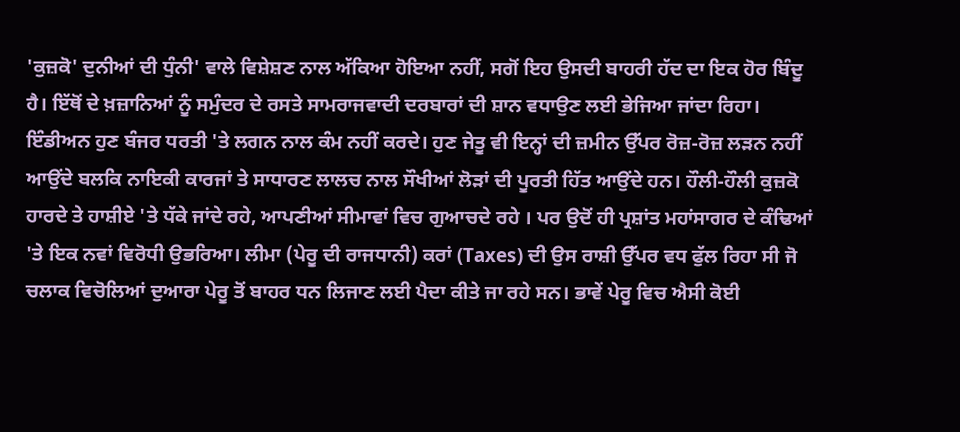'ਕੁਜ਼ਕੋ' ਦੁਨੀਆਂ ਦੀ ਧੁੰਨੀ' ਵਾਲੇ ਵਿਸ਼ੇਸ਼ਣ ਨਾਲ ਅੱਕਿਆ ਹੋਇਆ ਨਹੀਂ, ਸਗੋਂ ਇਹ ਉਸਦੀ ਬਾਹਰੀ ਹੱਦ ਦਾ ਇਕ ਹੋਰ ਬਿੰਦੂ ਹੈ। ਇੱਥੋਂ ਦੇ ਖ਼ਜ਼ਾਨਿਆਂ ਨੂੰ ਸਮੁੰਦਰ ਦੇ ਰਸਤੇ ਸਾਮਰਾਜਵਾਦੀ ਦਰਬਾਰਾਂ ਦੀ ਸ਼ਾਨ ਵਧਾਉਣ ਲਈ ਭੇਜਿਆ ਜਾਂਦਾ ਰਿਹਾ। ਇੰਡੀਅਨ ਹੁਣ ਬੰਜਰ ਧਰਤੀ 'ਤੇ ਲਗਨ ਨਾਲ ਕੰਮ ਨਹੀਂ ਕਰਦੇ। ਹੁਣ ਜੇਤੂ ਵੀ ਇਨ੍ਹਾਂ ਦੀ ਜ਼ਮੀਨ ਉੱਪਰ ਰੋਜ਼-ਰੋਜ਼ ਲੜਨ ਨਹੀਂ ਆਉਂਦੇ ਬਲਕਿ ਨਾਇਕੀ ਕਾਰਜਾਂ ਤੇ ਸਾਧਾਰਣ ਲਾਲਚ ਨਾਲ ਸੌਖੀਆਂ ਲੋੜਾਂ ਦੀ ਪੂਰਤੀ ਹਿੱਤ ਆਉਂਦੇ ਹਨ। ਹੌਲੀ-ਹੌਲੀ ਕੁਜ਼ਕੋ ਹਾਰਦੇ ਤੇ ਹਾਸ਼ੀਏ 'ਤੇ ਧੱਕੇ ਜਾਂਦੇ ਰਹੇ, ਆਪਣੀਆਂ ਸੀਮਾਵਾਂ ਵਿਚ ਗੁਆਚਦੇ ਰਹੇ । ਪਰ ਉਦੋਂ ਹੀ ਪ੍ਰਸ਼ਾਂਤ ਮਹਾਂਸਾਗਰ ਦੇ ਕੰਢਿਆਂ 'ਤੇ ਇਕ ਨਵਾਂ ਵਿਰੋਧੀ ਉਭਰਿਆ। ਲੀਮਾ (ਪੇਰੂ ਦੀ ਰਾਜਧਾਨੀ) ਕਰਾਂ (Taxes) ਦੀ ਉਸ ਰਾਸ਼ੀ ਉੱਪਰ ਵਧ ਫੁੱਲ ਰਿਹਾ ਸੀ ਜੋ ਚਲਾਕ ਵਿਚੋਲਿਆਂ ਦੁਆਰਾ ਪੇਰੂ ਤੋਂ ਬਾਹਰ ਧਨ ਲਿਜਾਣ ਲਈ ਪੈਦਾ ਕੀਤੇ ਜਾ ਰਹੇ ਸਨ। ਭਾਵੇਂ ਪੇਰੂ ਵਿਚ ਐਸੀ ਕੋਈ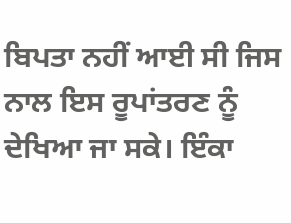ਬਿਪਤਾ ਨਹੀਂ ਆਈ ਸੀ ਜਿਸ ਨਾਲ ਇਸ ਰੂਪਾਂਤਰਣ ਨੂੰ ਦੇਖਿਆ ਜਾ ਸਕੇ। ਇੰਕਾ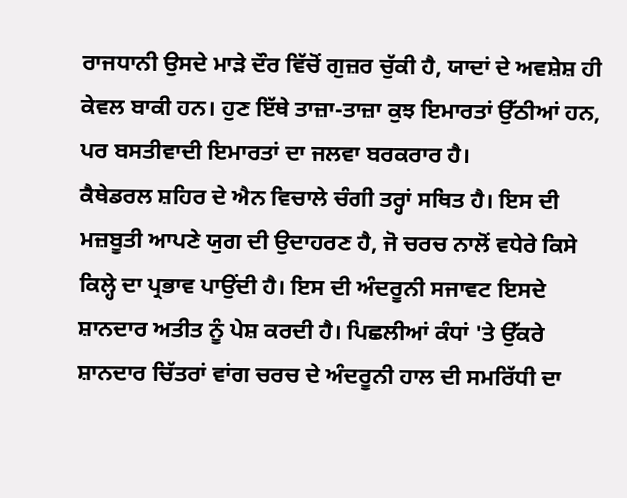ਰਾਜਧਾਨੀ ਉਸਦੇ ਮਾੜੇ ਦੌਰ ਵਿੱਚੋਂ ਗੁਜ਼ਰ ਚੁੱਕੀ ਹੈ, ਯਾਦਾਂ ਦੇ ਅਵਸ਼ੇਸ਼ ਹੀ ਕੇਵਲ ਬਾਕੀ ਹਨ। ਹੁਣ ਇੱਥੇ ਤਾਜ਼ਾ-ਤਾਜ਼ਾ ਕੁਝ ਇਮਾਰਤਾਂ ਉੱਠੀਆਂ ਹਨ, ਪਰ ਬਸਤੀਵਾਦੀ ਇਮਾਰਤਾਂ ਦਾ ਜਲਵਾ ਬਰਕਰਾਰ ਹੈ।
ਕੈਥੇਡਰਲ ਸ਼ਹਿਰ ਦੇ ਐਨ ਵਿਚਾਲੇ ਚੰਗੀ ਤਰ੍ਹਾਂ ਸਥਿਤ ਹੈ। ਇਸ ਦੀ ਮਜ਼ਬੂਤੀ ਆਪਣੇ ਯੁਗ ਦੀ ਉਦਾਹਰਣ ਹੈ, ਜੋ ਚਰਚ ਨਾਲੋਂ ਵਧੇਰੇ ਕਿਸੇ ਕਿਲ੍ਹੇ ਦਾ ਪ੍ਰਭਾਵ ਪਾਉਂਦੀ ਹੈ। ਇਸ ਦੀ ਅੰਦਰੂਨੀ ਸਜਾਵਟ ਇਸਦੇ ਸ਼ਾਨਦਾਰ ਅਤੀਤ ਨੂੰ ਪੇਸ਼ ਕਰਦੀ ਹੈ। ਪਿਛਲੀਆਂ ਕੰਧਾਂ 'ਤੇ ਉੱਕਰੇ ਸ਼ਾਨਦਾਰ ਚਿੱਤਰਾਂ ਵਾਂਗ ਚਰਚ ਦੇ ਅੰਦਰੂਨੀ ਹਾਲ ਦੀ ਸਮਰਿੱਧੀ ਦਾ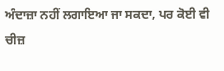ਅੰਦਾਜ਼ਾ ਨਹੀਂ ਲਗਾਇਆ ਜਾ ਸਕਦਾ, ਪਰ ਕੋਈ ਵੀ ਚੀਜ਼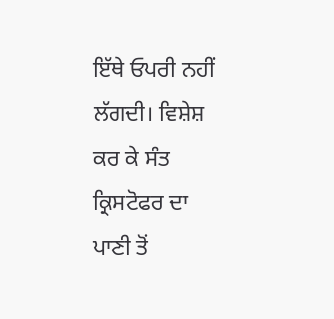ਇੱਥੇ ਓਪਰੀ ਨਹੀਂ ਲੱਗਦੀ। ਵਿਸ਼ੇਸ਼ ਕਰ ਕੇ ਸੰਤ ਕ੍ਰਿਸਟੋਫਰ ਦਾ ਪਾਣੀ ਤੋਂ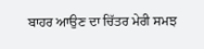ਬਾਹਰ ਆਉਣ ਦਾ ਚਿੱਤਰ ਮੇਰੀ ਸਮਝ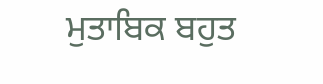ਮੁਤਾਬਿਕ ਬਹੁਤ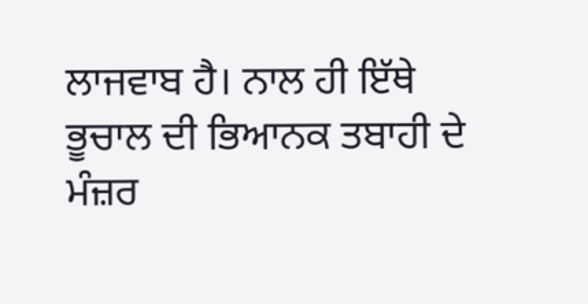ਲਾਜਵਾਬ ਹੈ। ਨਾਲ ਹੀ ਇੱਥੇ ਭੂਚਾਲ ਦੀ ਭਿਆਨਕ ਤਬਾਹੀ ਦੇ ਮੰਜ਼ਰ